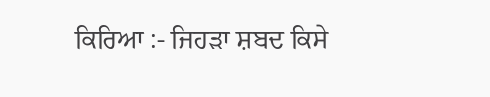ਕਿਰਿਆ :- ਜਿਹੜਾ ਸ਼ਬਦ ਕਿਸੇ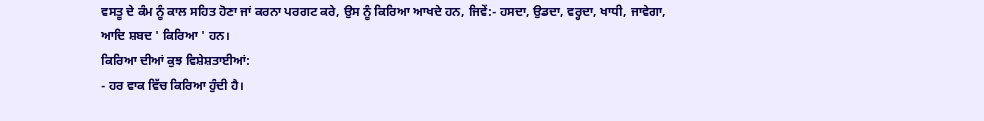ਵਸਤੂ ਦੇ ਕੰਮ ਨੂੰ ਕਾਲ ਸਹਿਤ ਹੋਣਾ ਜਾਂ ਕਰਨਾ ਪਰਗਟ ਕਰੇ, ਉਸ ਨੂੰ ਕਿਰਿਆ ਆਖਦੇ ਹਨ, ਜਿਵੇਂ:- ਹਸਦਾ, ਉਡਦਾ, ਵਰ੍ਹਦਾ, ਖਾਧੀ, ਜਾਵੇਗਾ, ਆਦਿ ਸ਼ਬਦ ' ਕਿਰਿਆ ' ਹਨ।
ਕਿਰਿਆ ਦੀਆਂ ਕੁਝ ਵਿਸ਼ੇਸ਼ਤਾਈਆਂ:
- ਹਰ ਵਾਕ ਵਿੱਚ ਕਿਰਿਆ ਹੁੰਦੀ ਹੈ।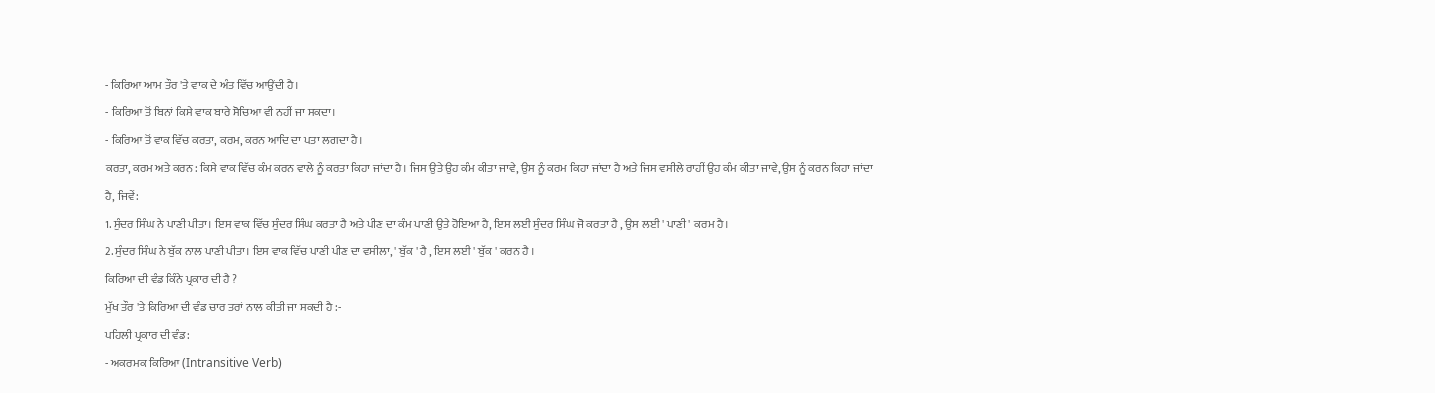- ਕਿਰਿਆ ਆਮ ਤੌਰ 'ਤੇ ਵਾਕ ਦੇ ਅੰਤ ਵਿੱਚ ਆਉਂਦੀ ਹੈ।
- ਕਿਰਿਆ ਤੋਂ ਬਿਨਾਂ ਕਿਸੇ ਵਾਕ ਬਾਰੇ ਸੋਚਿਆ ਵੀ ਨਹੀਂ ਜਾ ਸਕਦਾ।
- ਕਿਰਿਆ ਤੋਂ ਵਾਕ ਵਿੱਚ ਕਰਤਾ, ਕਰਮ, ਕਰਨ ਆਦਿ ਦਾ ਪਤਾ ਲਗਦਾ ਹੈ।
ਕਰਤਾ, ਕਰਮ ਅਤੇ ਕਰਨ : ਕਿਸੇ ਵਾਕ ਵਿੱਚ ਕੰਮ ਕਰਨ ਵਾਲੇ ਨੂੰ ਕਰਤਾ ਕਿਹਾ ਜਾਂਦਾ ਹੈ। ਜਿਸ ਉਤੇ ਉਹ ਕੰਮ ਕੀਤਾ ਜਾਵੇ, ਉਸ ਨੂੰ ਕਰਮ ਕਿਹਾ ਜਾਂਦਾ ਹੈ ਅਤੇ ਜਿਸ ਵਸੀਲੇ ਰਾਹੀਂ ਉਹ ਕੰਮ ਕੀਤਾ ਜਾਵੇ, ਉਸ ਨੂੰ ਕਰਨ ਕਿਹਾ ਜਾਂਦਾ ਹੈ, ਜਿਵੇਂ:
1. ਸੁੰਦਰ ਸਿੰਘ ਨੇ ਪਾਣੀ ਪੀਤਾ। ਇਸ ਵਾਕ ਵਿੱਚ ਸੁੰਦਰ ਸਿੰਘ ਕਰਤਾ ਹੈ ਅਤੇ ਪੀਣ ਦਾ ਕੰਮ ਪਾਣੀ ਉਤੇ ਹੋਇਆ ਹੈ, ਇਸ ਲਈ ਸੁੰਦਰ ਸਿੰਘ ਜੋ ਕਰਤਾ ਹੈ , ਉਸ ਲਈ ' ਪਾਣੀ ' ਕਰਮ ਹੈ।
2. ਸੁੰਦਰ ਸਿੰਘ ਨੇ ਬੁੱਕ ਨਾਲ ਪਾਣੀ ਪੀਤਾ। ਇਸ ਵਾਕ ਵਿੱਚ ਪਾਣੀ ਪੀਣ ਦਾ ਵਸੀਲਾ, ' ਬੁੱਕ ' ਹੈ , ਇਸ ਲਈ ' ਬੁੱਕ ' ਕਰਨ ਹੈ ।
ਕਿਰਿਆ ਦੀ ਵੰਡ ਕਿੰਨੇ ਪ੍ਰਕਾਰ ਦੀ ਹੈ ?
ਮੁੱਖ ਤੌਰ 'ਤੇ ਕਿਰਿਆ ਦੀ ਵੰਡ ਚਾਰ ਤਰਾਂ ਨਾਲ ਕੀਤੀ ਜਾ ਸਕਦੀ ਹੈ :-
ਪਹਿਲੀ ਪ੍ਰਕਾਰ ਦੀ ਵੰਡ:
- ਅਕਰਮਕ ਕਿਰਿਆ (Intransitive Verb)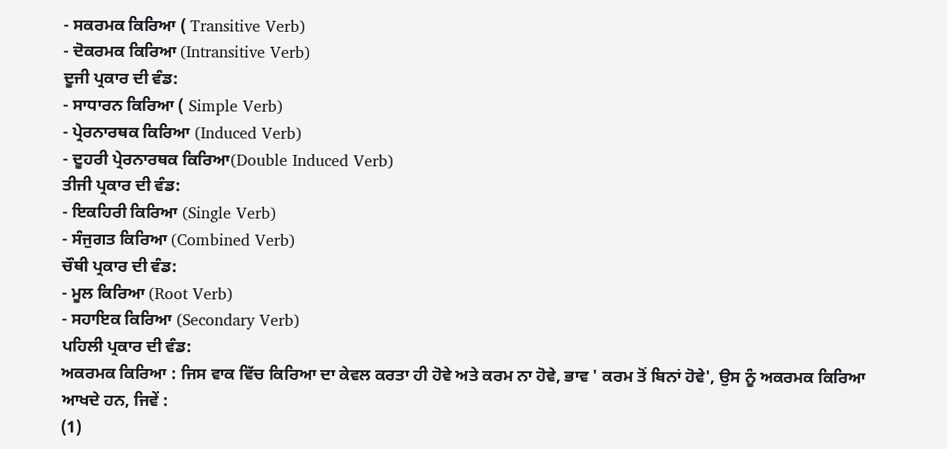- ਸਕਰਮਕ ਕਿਰਿਆ ( Transitive Verb)
- ਦੋਕਰਮਕ ਕਿਰਿਆ (Intransitive Verb)
ਦੂਜੀ ਪ੍ਰਕਾਰ ਦੀ ਵੰਡ:
- ਸਾਧਾਰਨ ਕਿਰਿਆ ( Simple Verb)
- ਪ੍ਰੇਰਨਾਰਥਕ ਕਿਰਿਆ (Induced Verb)
- ਦੂਹਰੀ ਪ੍ਰੇਰਨਾਰਥਕ ਕਿਰਿਆ(Double Induced Verb)
ਤੀਜੀ ਪ੍ਰਕਾਰ ਦੀ ਵੰਡ:
- ਇਕਹਿਰੀ ਕਿਰਿਆ (Single Verb)
- ਸੰਜੁਗਤ ਕਿਰਿਆ (Combined Verb)
ਚੌਥੀ ਪ੍ਰਕਾਰ ਦੀ ਵੰਡ:
- ਮੂਲ ਕਿਰਿਆ (Root Verb)
- ਸਹਾਇਕ ਕਿਰਿਆ (Secondary Verb)
ਪਹਿਲੀ ਪ੍ਰਕਾਰ ਦੀ ਵੰਡ:
ਅਕਰਮਕ ਕਿਰਿਆ : ਜਿਸ ਵਾਕ ਵਿੱਚ ਕਿਰਿਆ ਦਾ ਕੇਵਲ ਕਰਤਾ ਹੀ ਹੋਵੇ ਅਤੇ ਕਰਮ ਨਾ ਹੋਵੇ, ਭਾਵ ' ਕਰਮ ਤੋਂ ਬਿਨਾਂ ਹੋਵੇ', ਉਸ ਨੂੰ ਅਕਰਮਕ ਕਿਰਿਆ ਆਖਦੇ ਹਨ, ਜਿਵੇਂ :
(1)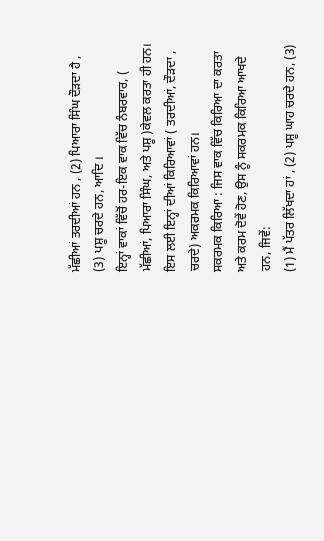ਮੱਛੀਆਂ ਤਰਦੀਆਂ ਹਨ , (2) ਪਿਆਰਾ ਸਿੰਘ ਦੌੜਦਾ ਹੈ , (3) ਪਸ਼ੂ ਚਰਦੇ ਹਨ, ਆਦਿ ।
ਇਨ੍ਹਾਂ ਵਾਕਾਂ ਵਿੱਚੋਂ ਹਰ-ਇਕ ਵਾਕ ਵਿੱਚ ਨੰਬਰਵਾਰ, ( ਮੱਛੀਆਂ, ਪਿਆਰਾ ਸਿੰਘ, ਅਤੇ ਪਸ਼ੂ )ਕੇਵਲ ਕਰਤਾ ਹੀ ਹਨ। ਇਸ ਲਈ ਇਨ੍ਹਾਂ ਦੀਆਂ ਕਿਰਿਆਵਾਂ ( ਤਰਦੀਆਂ, ਦੌੜਦਾ , ਚਰਦੇ) ਅਕਰਮਕ ਕਿਰਿਆਵਾਂ ਹਨ।
ਸਕਰਮਕ ਕਿਰਿਆ : ਜਿਸ ਵਾਕ ਵਿੱਚ ਕਿਰਿਆ ਦਾ ਕਰਤਾ ਅਤੇ ਕਰਮ ਦੋਵੇਂ ਹੋਣ, ਉਸ ਨੂੰ ਸਕਰਮਕ ਕਿਰਿਆ ਆਖਦੇ ਹਨ, ਜਿਵੇਂ:
(1) ਮੈਂ ਪੱਤਰ ਲਿੱਖਦਾ ਹਾਂ , (2) ਪਸ਼ੂ ਘਾਹ ਚਰਦੇ ਹਨ, (3)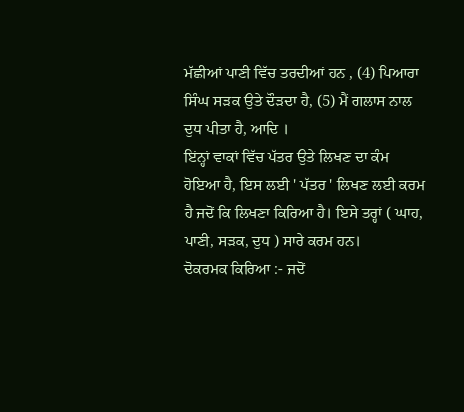ਮੱਛੀਆਂ ਪਾਣੀ ਵਿੱਚ ਤਰਦੀਆਂ ਹਨ , (4) ਪਿਆਰਾ ਸਿੰਘ ਸੜਕ ਉਤੇ ਦੌੜਦਾ ਹੈ, (5) ਮੈਂ ਗਲਾਸ ਨਾਲ ਦੁਧ ਪੀਤਾ ਹੈ, ਆਦਿ ।
ਇਂਨ੍ਹਾਂ ਵਾਕਾਂ ਵਿੱਚ ਪੱਤਰ ਉਤੇ ਲਿਖਣ ਦਾ ਕੰਮ ਹੋਇਆ ਹੈ, ਇਸ ਲਈ ' ਪੱਤਰ ' ਲਿਖਣ ਲਈ ਕਰਮ ਹੈ ਜਦੋਂ ਕਿ ਲਿਖਣਾ ਕਿਰਿਆ ਹੈ। ਇਸੇ ਤਰ੍ਹਾਂ ( ਘਾਹ, ਪਾਣੀ, ਸੜਕ, ਦੁਧ ) ਸਾਰੇ ਕਰਮ ਹਨ।
ਦੋਕਰਮਕ ਕਿਰਿਆ :- ਜਦੋਂ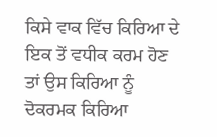ਕਿਸੇ ਵਾਕ ਵਿੱਚ ਕਿਰਿਆ ਦੇ ਇਕ ਤੋਂ ਵਧੀਕ ਕਰਮ ਹੋਣ ਤਾਂ ਉਸ ਕਿਰਿਆ ਨੂੰ ਦੋਕਰਮਕ ਕਿਰਿਆ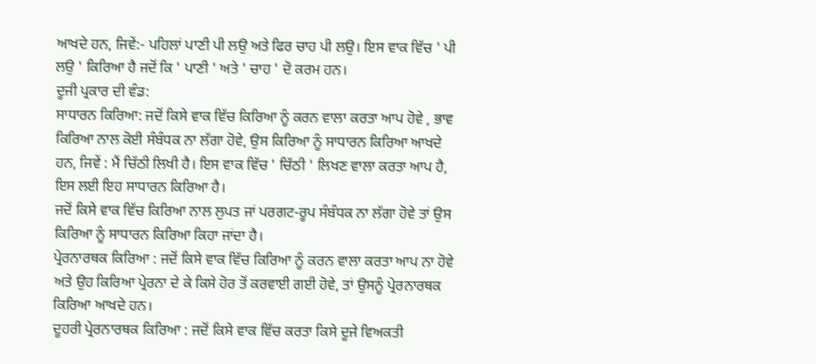ਆਖਦੇ ਹਨ, ਜਿਵੇਂ:- ਪਹਿਲਾਂ ਪਾਣੀ ਪੀ ਲਉ ਅਤੇ ਫਿਰ ਚਾਹ ਪੀ ਲਉ। ਇਸ ਵਾਕ ਵਿੱਚ ' ਪੀ ਲਉ ' ਕਿਰਿਆ ਹੈ ਜਦੋਂ ਕਿ ' ਪਾਣੀ ' ਅਤੇ ' ਚਾਹ ' ਦੋ ਕਰਮ ਹਨ।
ਦੂਜੀ ਪ੍ਰਕਾਰ ਦੀ ਵੰਡ:
ਸਾਧਾਰਨ ਕਿਰਿਆ: ਜਦੋਂ ਕਿਸੇ ਵਾਕ ਵਿੱਚ ਕਿਰਿਆ ਨੂੰ ਕਰਨ ਵਾਲਾ ਕਰਤਾ ਆਪ ਹੋਵੇ , ਭਾਵ ਕਿਰਿਆ ਨਾਲ ਕੋਈ ਸੰਬੰਧਕ ਨਾ ਲੱਗਾ ਹੋਵੇ, ਉਸ ਕਿਰਿਆ ਨੂੰ ਸਾਧਾਰਨ ਕਿਰਿਆ ਆਖਦੇ ਹਨ, ਜਿਵੇਂ : ਮੈਂ ਚਿੱਠੀ ਲਿਖੀ ਹੈ। ਇਸ ਵਾਕ ਵਿੱਚ ' ਚਿੱਠੀ ' ਲਿਖਣ ਵਾਲਾ ਕਰਤਾ ਆਪ ਹੈ, ਇਸ ਲਈ ਇਹ ਸਾਧਾਰਨ ਕਿਰਿਆ ਹੈ।
ਜਦੋਂ ਕਿਸੇ ਵਾਕ ਵਿੱਚ ਕਿਰਿਆ ਨਾਲ ਲੁਪਤ ਜਾਂ ਪਰਗਟ-ਰੂਪ ਸੰਬੰਧਕ ਨਾ ਲੱਗਾ ਹੋਵੇ ਤਾਂ ਉਸ ਕਿਰਿਆ ਨੂੰ ਸਾਧਾਰਨ ਕਿਰਿਆ ਕਿਹਾ ਜਾਂਦਾ ਹੈ।
ਪ੍ਰੇਰਨਾਰਥਕ ਕਿਰਿਆ : ਜਦੋਂ ਕਿਸੇ ਵਾਕ ਵਿੱਚ ਕਿਰਿਆ ਨੂੰ ਕਰਨ ਵਾਲਾ ਕਰਤਾ ਆਪ ਨਾ ਹੋਵੇ ਅਤੇ ਉਹ ਕਿਰਿਆ ਪ੍ਰੇਰਨਾ ਦੇ ਕੇ ਕਿਸੇ ਹੋਰ ਤੋਂ ਕਰਵਾਈ ਗਈ ਹੋਵੇ, ਤਾਂ ਉਸਨੂੰ ਪ੍ਰੇਰਨਾਰਥਕ ਕਿਰਿਆ ਆਖਦੇ ਹਨ।
ਦੂਹਰੀ ਪ੍ਰੇਰਨਾਰਥਕ ਕਿਰਿਆ : ਜਦੋਂ ਕਿਸੇ ਵਾਕ ਵਿੱਚ ਕਰਤਾ ਕਿਸੇ ਦੂਜੇ ਵਿਅਕਤੀ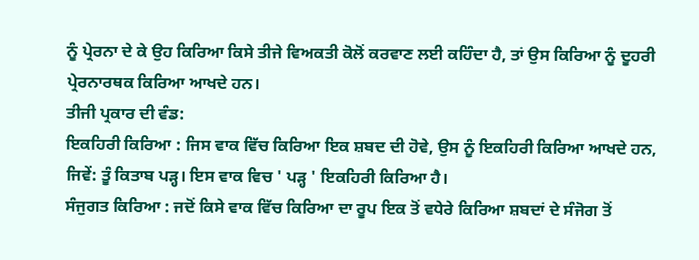ਨੂੰ ਪ੍ਰੇਰਨਾ ਦੇ ਕੇ ਉਹ ਕਿਰਿਆ ਕਿਸੇ ਤੀਜੇ ਵਿਅਕਤੀ ਕੋਲੋਂ ਕਰਵਾਣ ਲਈ ਕਹਿੰਦਾ ਹੈ, ਤਾਂ ਉਸ ਕਿਰਿਆ ਨੂੰ ਦੂਹਰੀ ਪ੍ਰੇਰਨਾਰਥਕ ਕਿਰਿਆ ਆਖਦੇ ਹਨ।
ਤੀਜੀ ਪ੍ਰਕਾਰ ਦੀ ਵੰਡ:
ਇਕਹਿਰੀ ਕਿਰਿਆ : ਜਿਸ ਵਾਕ ਵਿੱਚ ਕਿਰਿਆ ਇਕ ਸ਼ਬਦ ਦੀ ਹੋਵੇ, ਉਸ ਨੂੰ ਇਕਹਿਰੀ ਕਿਰਿਆ ਆਖਦੇ ਹਨ, ਜਿਵੇਂ: ਤੂੰ ਕਿਤਾਬ ਪੜ੍ਹ। ਇਸ ਵਾਕ ਵਿਚ ' ਪੜ੍ਹ ' ਇਕਹਿਰੀ ਕਿਰਿਆ ਹੈ।
ਸੰਜੁਗਤ ਕਿਰਿਆ : ਜਦੋਂ ਕਿਸੇ ਵਾਕ ਵਿੱਚ ਕਿਰਿਆ ਦਾ ਰੂਪ ਇਕ ਤੋਂ ਵਧੇਰੇ ਕਿਰਿਆ ਸ਼ਬਦਾਂ ਦੇ ਸੰਜੋਗ ਤੋਂ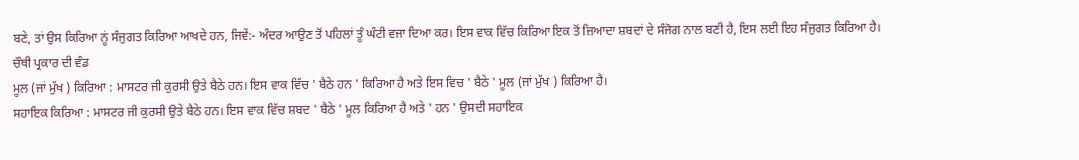ਬਣੇ, ਤਾਂ ਉਸ ਕਿਰਿਆ ਨੂਂ ਸੰਜੁਗਤ ਕਿਰਿਆ ਆਖਦੇ ਹਨ, ਜਿਵੇਂ:- ਅੰਦਰ ਆਉਣ ਤੋਂ ਪਹਿਲਾਂ ਤੂੰ ਘੰਟੀ ਵਜਾ ਦਿਆ ਕਰ। ਇਸ ਵਾਕ ਵਿੱਚ ਕਿਰਿਆ ਇਕ ਤੋਂ ਜ਼ਿਆਦਾ ਸ਼ਬਦਾਂ ਦੇ ਸੰਜੋਗ ਨਾਲ ਬਣੀ ਹੈ, ਇਸ ਲਈ ਇਹ ਸੰਜੁਗਤ ਕਿਰਿਆ ਹੈ।
ਚੌਥੀ ਪ੍ਰਕਾਰ ਦੀ ਵੰਡ
ਮੂਲ (ਜਾਂ ਮੁੱਖ ) ਕਿਰਿਆ : ਮਾਸਟਰ ਜੀ ਕੁਰਸੀ ਉਤੇ ਬੈਠੇ ਹਨ। ਇਸ ਵਾਕ ਵਿੱਚ ' ਬੈਠੇ ਹਨ ' ਕਿਰਿਆ ਹੈ ਅਤੇ ਇਸ ਵਿਚ ' ਬੈਠੇ ' ਮੂਲ (ਜਾਂ ਮੁੱਖ ) ਕਿਰਿਆ ਹੈ।
ਸਹਾਇਕ ਕਿਰਿਆ : ਮਾਸਟਰ ਜੀ ਕੁਰਸੀ ਉਤੇ ਬੈਠੇ ਹਨ। ਇਸ ਵਾਕ ਵਿੱਚ ਸ਼ਬਦ ' ਬੈਠੇ ' ਮੂਲ ਕਿਰਿਆ ਹੈ ਅਤੇ ' ਹਨ ' ਉਸਦੀ ਸਹਾਇਕ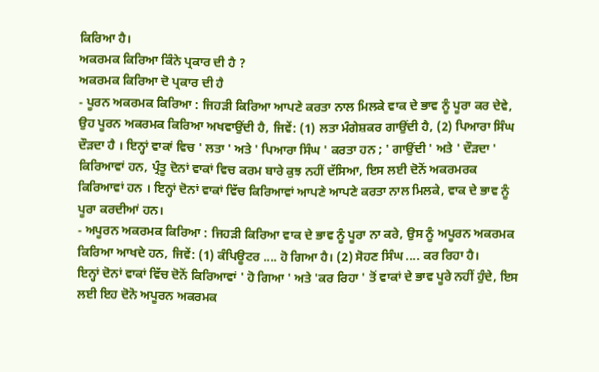ਕਿਰਿਆ ਹੈ।
ਅਕਰਮਕ ਕਿਰਿਆ ਕਿੰਨੇ ਪ੍ਰਕਾਰ ਦੀ ਹੈ ?
ਅਕਰਮਕ ਕਿਰਿਆ ਦੋ ਪ੍ਰਕਾਰ ਦੀ ਹੈ
- ਪੂਰਨ ਅਕਰਮਕ ਕਿਰਿਆ : ਜਿਹੜੀ ਕਿਰਿਆ ਆਪਣੇ ਕਰਤਾ ਨਾਲ ਮਿਲਕੇ ਵਾਕ ਦੇ ਭਾਵ ਨੂੰ ਪੂਰਾ ਕਰ ਦੇਵੇ, ਉਹ ਪੂਰਨ ਅਕਰਮਕ ਕਿਰਿਆ ਅਖਵਾਉਂਦੀ ਹੈ, ਜਿਵੇਂ: (1) ਲਤਾ ਮੰਗੇਸ਼ਕਰ ਗਾਉਂਦੀ ਹੈ, (2) ਪਿਆਰਾ ਸਿੰਘ ਦੌੜਦਾ ਹੈ । ਇਨ੍ਹਾਂ ਵਾਕਾਂ ਵਿਚ ' ਲਤਾ ' ਅਤੇ ' ਪਿਆਰਾ ਸਿੰਘ ' ਕਰਤਾ ਹਨ ; ' ਗਾਉਂਦੀ ' ਅਤੇ ' ਦੌੜਦਾ ' ਕਿਰਿਆਵਾਂ ਹਨ, ਪ੍ਰੰਤੂ ਦੋਨਾਂ ਵਾਕਾਂ ਵਿਚ ਕਰਮ ਬਾਰੇ ਕੁਝ ਨਹੀਂ ਦੱਸਿਆ, ਇਸ ਲਈ ਦੋਨੋਂ ਅਕਰਮਰਕ ਕਿਰਿਆਵਾਂ ਹਨ । ਇਨ੍ਹਾਂ ਦੋਨਾਂ ਵਾਕਾਂ ਵਿੱਚ ਕਿਰਿਆਵਾਂ ਆਪਣੇ ਆਪਣੇ ਕਰਤਾ ਨਾਲ ਮਿਲਕੇ, ਵਾਕ ਦੇ ਭਾਵ ਨੂੰ ਪੂਰਾ ਕਰਦੀਆਂ ਹਨ।
- ਅਪੂਰਨ ਅਕਰਮਕ ਕਿਰਿਆ : ਜਿਹੜੀ ਕਿਰਿਆ ਵਾਕ ਦੇ ਭਾਵ ਨੂੰ ਪੂਰਾ ਨਾ ਕਰੇ, ਉਸ ਨੂੰ ਅਪੂਰਨ ਅਕਰਮਕ ਕਿਰਿਆ ਆਖਦੇ ਹਨ, ਜਿਵੇਂ: (1) ਕੰਪਿਊਟਰ .... ਹੋ ਗਿਆ ਹੈ। (2) ਸੋਹਣ ਸਿੰਘ .... ਕਰ ਰਿਹਾ ਹੈ।
ਇਨ੍ਹਾਂ ਦੋਨਾਂ ਵਾਕਾਂ ਵਿੱਚ ਦੋਨੋਂ ਕਿਰਿਆਵਾਂ ' ਹੋ ਗਿਆ ' ਅਤੇ 'ਕਰ ਰਿਹਾ ' ਤੋਂ ਵਾਕਾਂ ਦੇ ਭਾਵ ਪੂਰੇ ਨਹੀਂ ਹੁੰਦੇ, ਇਸ ਲਈ ਇਹ ਦੋਨੋ ਅਪੂਰਨ ਅਕਰਮਕ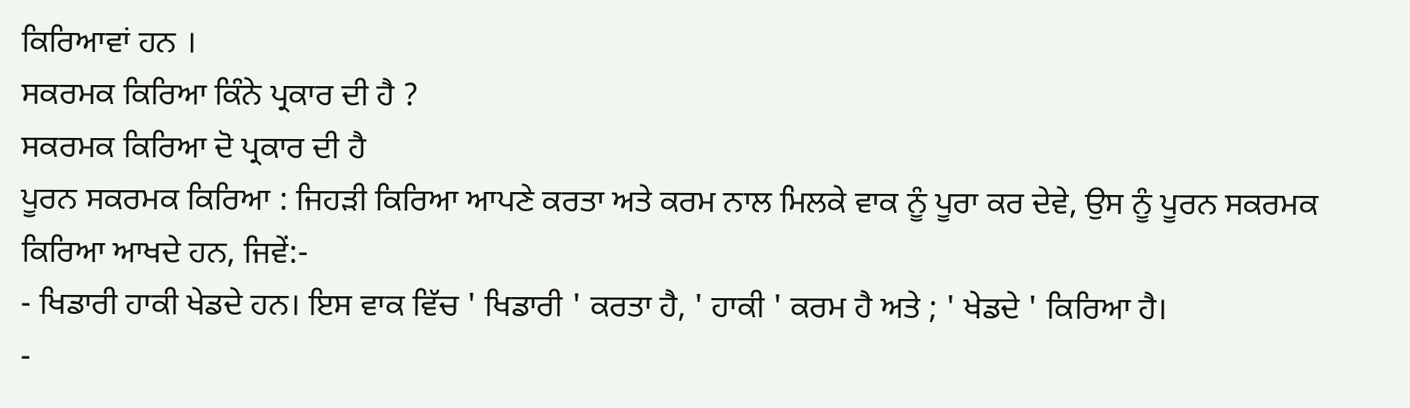ਕਿਰਿਆਵਾਂ ਹਨ ।
ਸਕਰਮਕ ਕਿਰਿਆ ਕਿੰਨੇ ਪ੍ਰਕਾਰ ਦੀ ਹੈ ?
ਸਕਰਮਕ ਕਿਰਿਆ ਦੋ ਪ੍ਰਕਾਰ ਦੀ ਹੈ
ਪੂਰਨ ਸਕਰਮਕ ਕਿਰਿਆ : ਜਿਹੜੀ ਕਿਰਿਆ ਆਪਣੇ ਕਰਤਾ ਅਤੇ ਕਰਮ ਨਾਲ ਮਿਲਕੇ ਵਾਕ ਨੂੰ ਪੂਰਾ ਕਰ ਦੇਵੇ, ਉਸ ਨੂੰ ਪੂਰਨ ਸਕਰਮਕ ਕਿਰਿਆ ਆਖਦੇ ਹਨ, ਜਿਵੇਂ:-
- ਖਿਡਾਰੀ ਹਾਕੀ ਖੇਡਦੇ ਹਨ। ਇਸ ਵਾਕ ਵਿੱਚ ' ਖਿਡਾਰੀ ' ਕਰਤਾ ਹੈ, ' ਹਾਕੀ ' ਕਰਮ ਹੈ ਅਤੇ ; ' ਖੇਡਦੇ ' ਕਿਰਿਆ ਹੈ।
-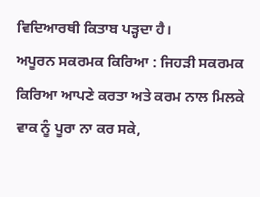ਵਿਦਿਆਰਥੀ ਕਿਤਾਬ ਪੜ੍ਹਦਾ ਹੈ।
ਅਪੂਰਨ ਸਕਰਮਕ ਕਿਰਿਆ : ਜਿਹੜੀ ਸਕਰਮਕ ਕਿਰਿਆ ਆਪਣੇ ਕਰਤਾ ਅਤੇ ਕਰਮ ਨਾਲ ਮਿਲਕੇ ਵਾਕ ਨੂੰ ਪੂਰਾ ਨਾ ਕਰ ਸਕੇ,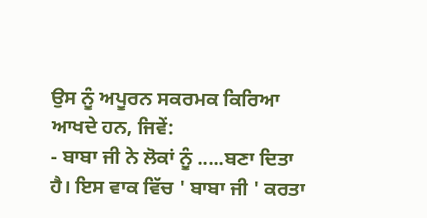ਉਸ ਨੂੰ ਅਪੂਰਨ ਸਕਰਮਕ ਕਿਰਿਆ ਆਖਦੇ ਹਨ, ਜਿਵੇਂ:
- ਬਾਬਾ ਜੀ ਨੇ ਲੋਕਾਂ ਨੂੰ .....ਬਣਾ ਦਿਤਾ ਹੈ। ਇਸ ਵਾਕ ਵਿੱਚ ' ਬਾਬਾ ਜੀ ' ਕਰਤਾ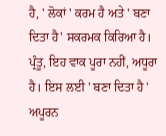ਹੈ, ' ਲੋਕਾਂ ' ਕਰਮ ਹੈ ਅਤੇ ' ਬਣਾ ਦਿਤਾ ਹੈ' ਸਕਰਮਕ ਕਿਰਿਆ ਹੈ। ਪ੍ਰੰਤੂ, ਇਹ ਵਾਕ ਪੂਰਾ ਨਹੀਂ, ਅਧੂਰਾ ਹੈ। ਇਸ ਲਈ ' ਬਣਾ ਦਿਤਾ ਹੈ ' ਅਪੂਰਨ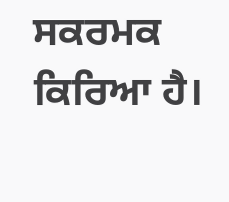ਸਕਰਮਕ ਕਿਰਿਆ ਹੈ।